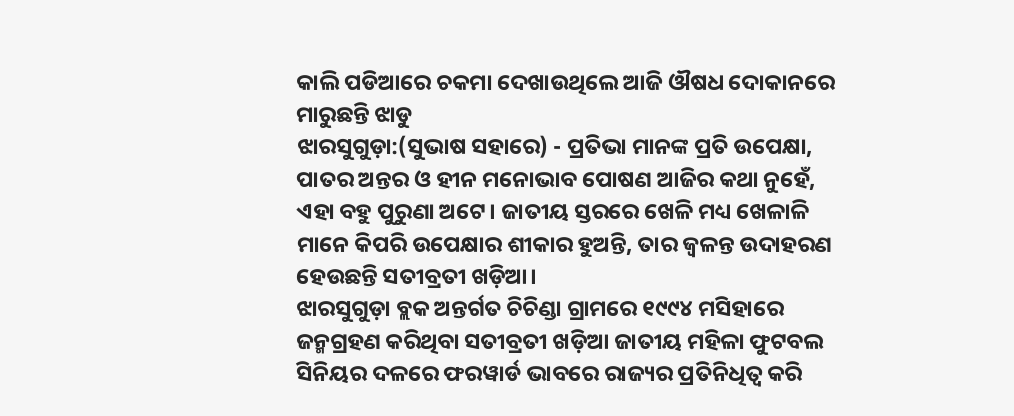କାଲି ପଡିଆରେ ଚକମା ଦେଖାଉଥିଲେ ଆଜି ଔଷଧ ଦୋକାନରେ ମାରୁଛନ୍ତି ଝାଡୁ
ଝାରସୁଗୁଡ଼ା:(ସୁଭାଷ ସହାରେ) - ପ୍ରତିଭା ମାନଙ୍କ ପ୍ରତି ଉପେକ୍ଷା, ପାତର ଅନ୍ତର ଓ ହୀନ ମନୋଭାବ ପୋଷଣ ଆଜିର କଥା ନୁହେଁ, ଏହା ବହୁ ପୁରୁଣା ଅଟେ। ଜାତୀୟ ସ୍ତରରେ ଖେଳି ମଧ୍ୟ ଖେଳାଳି ମାନେ କିପରି ଉପେକ୍ଷାର ଶୀକାର ହୁଅନ୍ତି, ତାର ଜ୍ବଳନ୍ତ ଉଦାହରଣ ହେଉଛନ୍ତି ସତୀବ୍ରତୀ ଖଡ଼ିଆ।
ଝାରସୁଗୁଡ଼ା ବ୍ଲକ ଅନ୍ତର୍ଗତ ଚିଚିଣ୍ଡା ଗ୍ରାମରେ ୧୯୯୪ ମସିହାରେ ଜନ୍ମଗ୍ରହଣ କରିଥିବା ସତୀବ୍ରତୀ ଖଡ଼ିଆ ଜାତୀୟ ମହିଳା ଫୁଟବଲ ସିନିୟର ଦଳରେ ଫରୱାର୍ଡ ଭାବରେ ରାଜ୍ୟର ପ୍ରତିନିଧିତ୍ବ କରି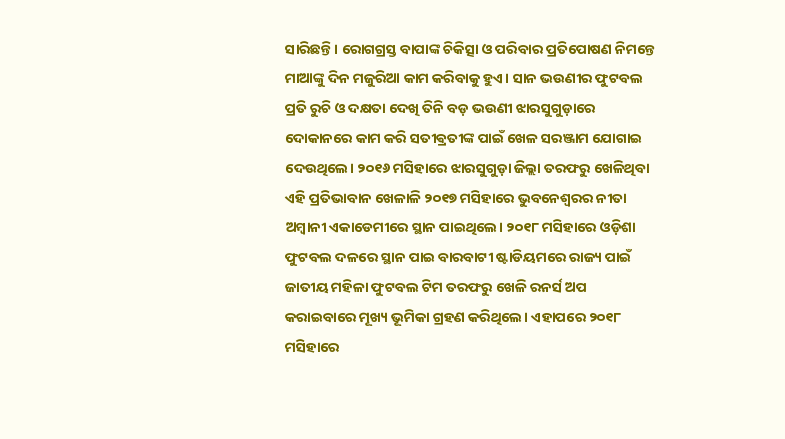ସାରିଛନ୍ତି। ରୋଗଗ୍ରସ୍ତ ବାପାଙ୍କ ଚିକିତ୍ସା ଓ ପରିବାର ପ୍ରତିପୋଷଣ ନିମନ୍ତେ ମାଆଙ୍କୁ ଦିନ ମଜୁରିଆ କାମ କରିବାକୁ ହୁଏ। ସାନ ଭଉଣୀର ଫୁଟବଲ ପ୍ରତି ରୁଚି ଓ ଦକ୍ଷତା ଦେଖି ତିନି ବଡ଼ ଭଉଣୀ ଝାରସୁଗୁଡ଼ାରେ ଦୋକାନରେ କାମ କରି ସତୀଵ୍ରତୀଙ୍କ ପାଇଁ ଖେଳ ସରଞ୍ଜାମ ଯୋଗାଇ ଦେଉଥିଲେ। ୨୦୧୬ ମସିହାରେ ଝାରସୁଗୁଡ଼ା ଜିଲ୍ଲା ତରଫରୁ ଖେଳିଥିବା ଏହି ପ୍ରତିଭାବାନ ଖେଳାଳି ୨୦୧୭ ମସିହାରେ ଭୁବନେଶ୍ଵରର ନୀତା ଅମ୍ବାନୀ ଏକାଡେମୀରେ ସ୍ଥାନ ପାଇଥିଲେ। ୨୦୧୮ ମସିହାରେ ଓଡ଼ିଶା ଫୁଟବଲ ଦଳରେ ସ୍ଥାନ ପାଇ ବାରବାଟୀ ଷ୍ଟାଡିୟମରେ ରାଜ୍ୟ ପାଇଁ ଜାତୀୟ ମହିଳା ଫୁଟବଲ ଟିମ ତରଫରୁ ଖେଳି ରନର୍ସ ଅପ କରାଇବାରେ ମୂଖ୍ୟ ଭୂମିକା ଗ୍ରହଣ କରିଥିଲେ। ଏହାପରେ ୨୦୧୮ ମସିହାରେ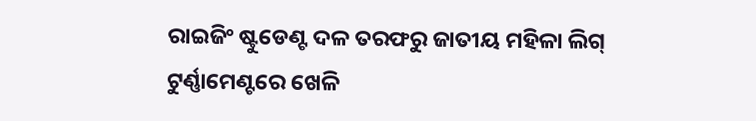ରାଇଜିଂ ଷ୍ଟୁଡେଣ୍ଟ ଦଳ ତରଫରୁ ଜାତୀୟ ମହିଳା ଲିଗ୍ ଟୁର୍ଣ୍ଣାମେଣ୍ଟରେ ଖେଳି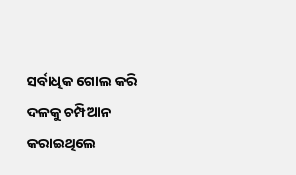ସର୍ବାଧିକ ଗୋଲ କରି ଦଳକୁ ଚମ୍ପିଆନ କରାଇଥିଲେ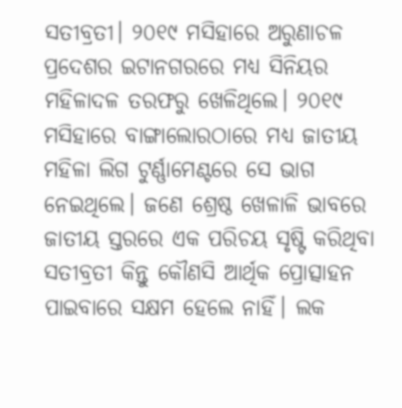ସତୀବ୍ରତୀ। ୨୦୧୯ ମସିହାରେ ଅରୁଣାଚଳ ପ୍ରଦେଶର ଇଟାନଗରରେ ମଧ୍ୟ ସିନିୟର ମହିଳାଦଳ ତରଫରୁ ଖେଳିଥିଲେ। ୨୦୧୯ ମସିହାରେ ବାଙ୍ଗାଲୋରଠାରେ ମଧ୍ୟ ଜାତୀୟ ମହିଳା ଲିଗ ଟୁର୍ଣ୍ଣାମେଣ୍ଟରେ ସେ ଭାଗ ନେଇଥିଲେ। ଜଣେ ଶ୍ରେଷ୍ଠ ଖେଳାଳି ଭାବରେ ଜାତୀୟ ସ୍ତରରେ ଏକ ପରିଚୟ ସୃଷ୍ଟି କରିଥିବା ସତୀବ୍ରତୀ କିନ୍ତୁ କୌଣସି ଆର୍ଥିକ ପ୍ରୋତ୍ସାହନ ପାଇବାରେ ସକ୍ଷମ ହେଲେ ନାହିଁ। ଲକ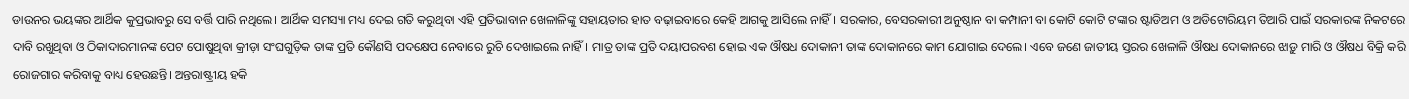ଡାଉନର ଭୟଙ୍କର ଆର୍ଥିକ କୁପ୍ରଭାବରୁ ସେ ବର୍ତ୍ତି ପାରି ନଥିଲେ। ଆର୍ଥିକ ସମସ୍ୟା ମଧ୍ୟ ଦେଇ ଗତି କରୁଥିବା ଏହି ପ୍ରତିଭାବାନ ଖେଳାଳିଙ୍କୁ ସହାୟତାର ହାତ ବଢ଼ାଇବାରେ କେହି ଆଗକୁ ଆସିଲେ ନାହିଁ। ସରକାର, ବେସରକାରୀ ଅନୁଷ୍ଠାନ ବା କମ୍ପାନୀ ବା କୋଟି କୋଟି ଟଙ୍କାର ଷ୍ଟାଡିଅମ ଓ ଅଡିଟୋରିୟମ ତିଆରି ପାଇଁ ସରକାରଙ୍କ ନିକଟରେ ଦାବି ରଖୁଥିବା ଓ ଠିକାଦାରମାନଙ୍କ ପେଟ ପୋଷୁଥିବା କ୍ରୀଡ଼ା ସଂଘଗୁଡ଼ିକ ତାଙ୍କ ପ୍ରତି କୌଣସି ପଦକ୍ଷେପ ନେବାରେ ରୁଚି ଦେଖାଇଲେ ନାହିଁ। ମାତ୍ର ତାଙ୍କ ପ୍ରତି ଦୟାପରବଶ ହୋଇ ଏକ ଔଷଧ ଦୋକାନୀ ତାଙ୍କ ଦୋକାନରେ କାମ ଯୋଗାଇ ଦେଲେ। ଏବେ ଜଣେ ଜାତୀୟ ସ୍ତରର ଖେଳାଳି ଔଷଧ ଦୋକାନରେ ଝାଡ଼ୁ ମାରି ଓ ଔଷଧ ବିକ୍ରି କରି ରୋଜଗାର କରିବାକୁ ବାଧ୍ୟ ହେଉଛନ୍ତି। ଅନ୍ତରାଷ୍ଟ୍ରୀୟ ହକି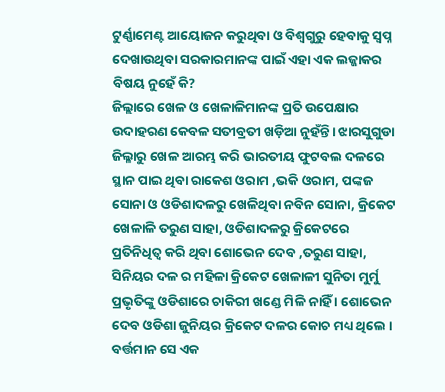ଟୁର୍ଣ୍ଣାମେଣ୍ଟ ଆୟୋଜନ କରୁଥିବା ଓ ବିଶ୍ବଗୁରୁ ହେବାକୁ ସ୍ବପ୍ନ ଦେଖାଉଥିବା ସରକାରମାନଙ୍କ ପାଇଁ ଏହା ଏକ ଲଜ୍ଜାକର ବିଷୟ ନୁହେଁ କି?
ଜିଲ୍ଲାରେ ଖେଳ ଓ ଖେଳାଳିମାନଙ୍କ ପ୍ରତି ଉପେକ୍ଷାର ଉଦାହରଣ କେବଳ ସତୀବ୍ରତୀ ଖଡ଼ିଆ ନୁହଁନ୍ତି। ଝାରସୁଗୁଡା ଜିଲ୍ଳାରୁ ଖେଳ ଆରମ୍ଭ କରି ଭାରତୀୟ ଫୁଟବଲ ଦଳରେ ସ୍ଥାନ ପାଇ ଥିବା ରାକେଶ ଓରାମ ,ଭକି ଓରାମ, ପଙ୍କଜ ସୋନା ଓ ଓଡିଶାଦଳରୁ ଖେଳିଥିବା ନବିନ ସୋନା, କ୍ରିକେଟ ଖେଳାଳି ତରୁଣ ସାହା, ଓଡିଶାଦଳରୁ କ୍ରିକେଟରେ ପ୍ରତିନିଧିତ୍ୱ କରି ଥିବା ଶୋଭେନ ଦେବ ,ତରୁଣ ସାହା, ସିନିୟର ଦଳ ର ମହିଳା କ୍ରିକେଟ ଖେଳାଳୀ ସୁନିତା ମୁର୍ମୁ ପ୍ରଭୃତିଙ୍କୁ ଓଡିଶାରେ ଚାକିରୀ ଖଣ୍ଡେ ମିଳି ନାହିଁ । ଶୋଭେନ ଦେବ ଓଡିଶା ଜୁନିୟର କ୍ରିକେଟ ଦଳର କୋଚ ମଧ୍ୟ ଥିଲେ । ବର୍ତ୍ତମାନ ସେ ଏକ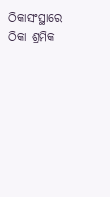ଠିକାସଂସ୍ଥାରେ ଠିକା ଶ୍ରମିକ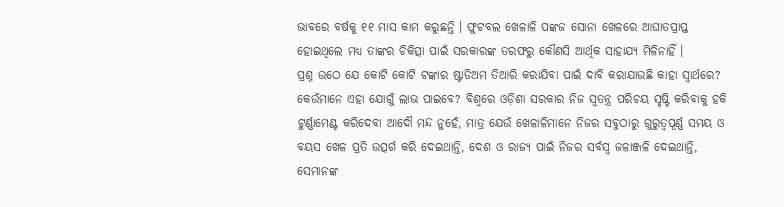ଭାବରେ ବର୍ଷକୁ ୧୧ ମାସ କାମ କରୁଛନ୍ତି । ଫୁଟବଲ ଖେଳାଳି ପଙ୍କଜ ସୋନା ଖେଳରେ ଆଘାତପ୍ରାପ୍ତ ହୋଇଥିଲେ ମଧ୍ୟ ତାଙ୍କର ଚିକିତ୍ସା ପାଇଁ ସରକାରଙ୍କ ତରଫରୁ କୌଣସି ଆର୍ଥିକ ସାହାଯ୍ୟ ମିଳିନାହିଁ ।
ପ୍ରଶ୍ନ ଉଠେ ଯେ କୋଟି କୋଟି ଟଙ୍କାର ଷ୍ଟାଡିଅମ ତିଆରି କରାଯିବା ପାଇଁ ଦାବି କରାଯାଉଛି କାହା ସ୍ବାର୍ଥରେ? କେଉଁମାନେ ଏହା ଯୋଗୁଁ ଲାଭ ପାଇବେ? ବିଶ୍ବରେ ଓଡ଼ିଶା ସରକାର ନିଜ ସ୍ବତନ୍ତ୍ର ପରିଚୟ ସୃଷ୍ଟି କରିବାକୁ ହକି ଟୁର୍ଣ୍ଣାମେଣ୍ଟ କରିଦେବା ଆଦୌ ମନ୍ଦ ନୁହେଁ, ମାତ୍ର ଯେଉଁ ଖେଳାଳିମାନେ ନିଜର ସବୁଠାରୁ ଗୁରୁତ୍ୱପୂର୍ଣ୍ଣ ସମୟ ଓ ବୟସ ଖେଳ ପ୍ରତି ଉତ୍ସର୍ଗ କରି ଦେଇଥାନ୍ତି, ଦେଶ ଓ ରାଜ୍ୟ ପାଇଁ ନିଜର ସର୍ବସ୍ବ ଜଳାଞ୍ଜଳି ଦେଇଥାନ୍ତି, ସେମାନଙ୍କ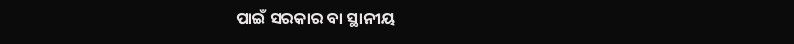ପାଇଁ ସରକାର ବା ସ୍ଥାନୀୟ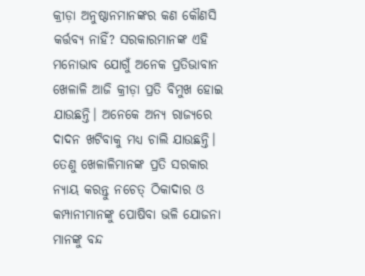କ୍ରୀଡ଼ା ଅନୁଷ୍ଠାନମାନଙ୍କର କଣ କୌଣସି କର୍ତ୍ତବ୍ୟ ନାହିଁ? ସରକାରମାନଙ୍କ ଏହି ମନୋଭାବ ଯୋଗୁଁ ଅନେକ ପ୍ରତିଭାବାନ ଖେଳାଳି ଆଜି କ୍ରୀଡ଼ା ପ୍ରତି ବିମୁଖ ହୋଇ ଯାଉଛନ୍ତି। ଅନେକେ ଅନ୍ୟ ରାଜ୍ୟରେ ଦାଦନ ଖଟିବାକୁ ମଧ୍ୟ ଚାଲି ଯାଉଛନ୍ତି। ତେଣୁ ଖେଳାଳିମାନଙ୍କ ପ୍ରତି ସରକାର ନ୍ୟାୟ କରନ୍ତୁ ନଚେତ୍ ଠିକାଦାର ଓ କମ୍ପାନୀମାନଙ୍କୁ ପୋଷିବା ଭଳି ଯୋଜନା ମାନଙ୍କୁ ବନ୍ଦ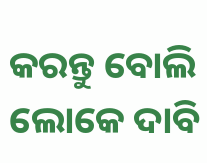କରନ୍ତୁ ବୋଲି ଲୋକେ ଦାବି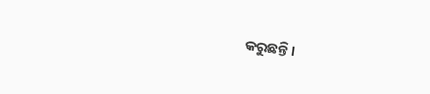କରୁଛନ୍ତି।